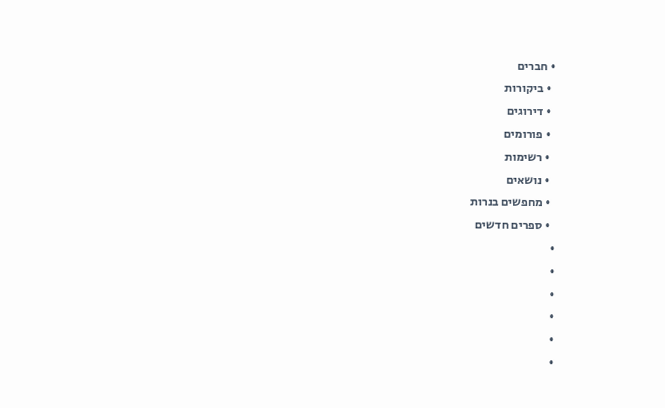• חברים
  • ביקורות
  • דירוגים
  • פורומים
  • רשימות
  • נושאים
  • מחפשים בנרות
  • ספרים חדשים
•
•
•
•
•
•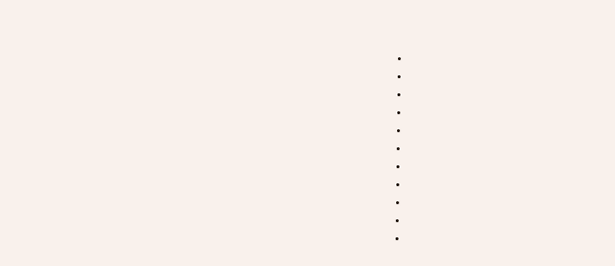•
•
•
•
•
•
•
•
•
•
•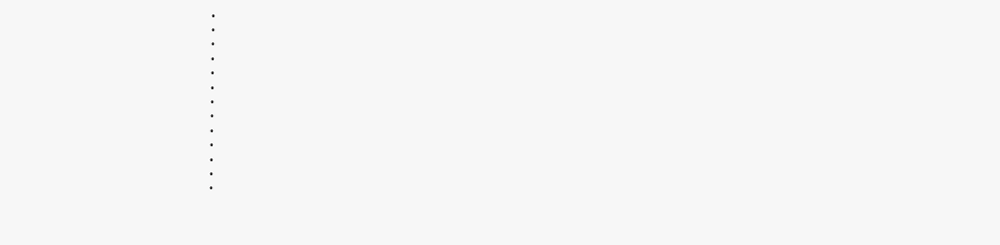•
•
•
•
•
•
•
•
•
•
•
•
•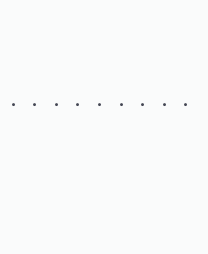•
•
•
•
•
•
•
•
•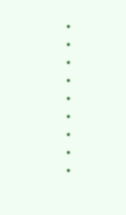•
•
•
•
•
•
•
•
•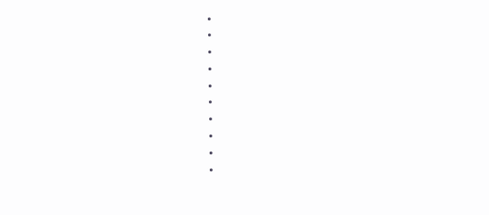•
•
•
•
•
•
•
•
•
•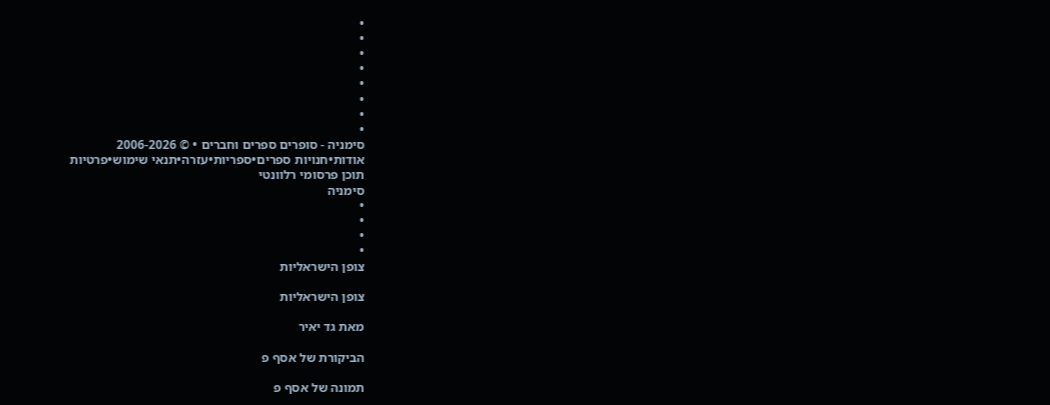•
•
•
•
•
•
•
•
סימניה - סופרים ספרים וחברים • © 2006-2026
אודות•חנויות ספרים•ספריות•עזרה•תנאי שימוש•פרטיות
תוכן פרסומי רלוונטי
סימניה
•
•
•
•
צופן הישראליות

צופן הישראליות

מאת גד יאיר

הביקורת של אסף פ

תמונה של אסף פ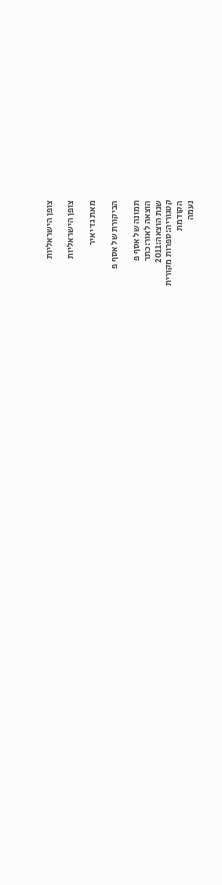צופן הישראליות

צופן הישראליות

מאת גד יאיר

הביקורת של אסף פ

תמונה של אסף פ
הוצאה לאור:כתר
שנת הוצאה:2011
קטגוריה:ספרות מקורית
הקודמת
נעמה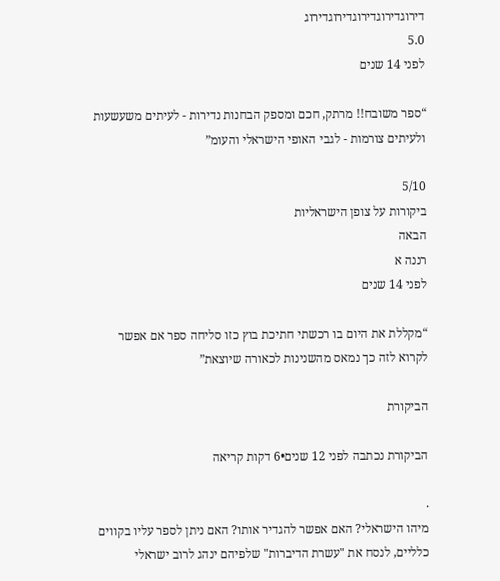דירוגדירוגדירוגדירוגדירוג
5.0
לפני 14 שנים

“ספר משובח!! מרתק, חכם ומספק הבחנות נדירות - לעיתים משעשעות ולעיתים צורמות - לגבי האופי הישראלי והעומ”

5/10
ביקורות על צופן הישראליות
הבאה
רננה א
לפני 14 שנים

“מקללת את היום בו רכשתי חתיכת בוץ כזו סליחה ספר אם אפשר לקרוא לזה כך נמאס מהשנינות לכאורה שיוצאת”

הביקורת

הביקורת נכתבה לפני 12 שנים•6 דקות קריאה

.
מיהו הישראלי? האם אפשר להגדיר אותו? האם ניתן לספר עליו בקווים כלליים, לנסח את "עשרת הדיברות" שלפיהם ינהג לרוב ישראלי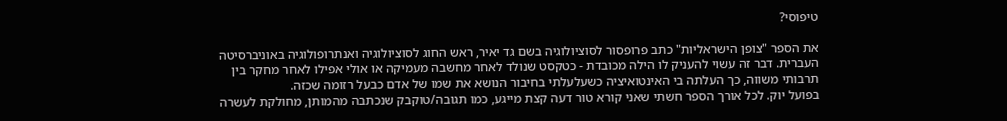טיפוסי?

את הספר "צופן הישראליות" כתב פרופסור לסוציולוגיה בשם גד יאיר, ראש החוג לסוציולוגיה ואנתרופולוגיה באוניברסיטה העברית. דבר זה עשוי להעניק לו הילה מכובדת - כטקסט שנולד לאחר מחשבה מעמיקה או אולי אפילו לאחר מחקר בין תרבותי משווה, כך העלתה בי האינטואיציה כשעלעלתי בחיבור הנושא את שמו של אדם כבעל רזומה שכזה.
בפועל יוק. לכל אורך הספר חשתי שאני קורא טור דעה קצת מייגע, כמו תגובה/טוקבק שנכתבה מהמותן, מחולקת לעשרה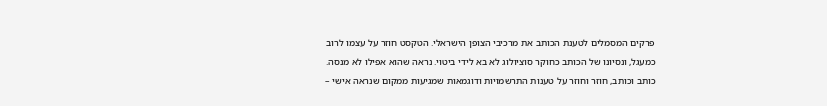פרקים המסמלים לטענת הכותב את מרכיבי הצופן הישראלי. הטקסט חוזר על עצמו לרוב כמעגל, ונסיונו של הכותב כחוקר סוציולוג לא בא לידי ביטוי. נראה שהוא אפילו לא מנסה. כותב וכותב, חוזר וחוזר על טענות התרשמויות ודוגמאות שמגיעות ממקום שנראה אישי –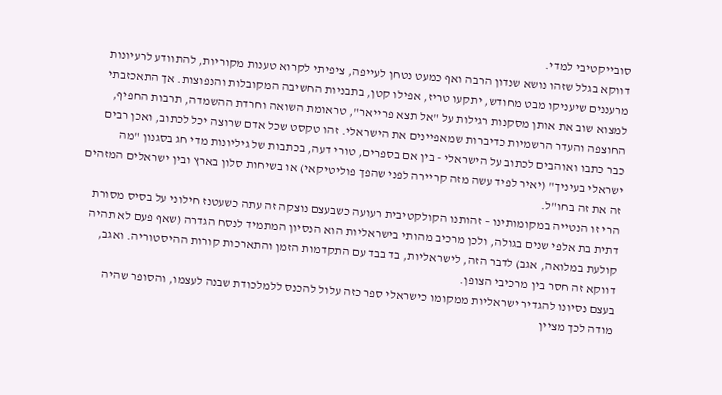סובייקטיבי למדי.
דווקא בגלל שזהו נושא שנדון הרבה ואף כמעט נטחן לעייפה, ציפיתי לקרוא טענות מקוריות, להתוודע לרעיונות מרעננים שיעניקו מבט מחודש, יתקעו טריז, אפילו קטן, בתבניות החשיבה המקובלות והנפוצות. אך התאכזבתי למצוא שוב את אותן מסקנות רגילות על "אל תצא פרייאר", טראומת השואה וחרדת ההשמדה, תרבות החפיף, החוצפה והעדר הרשמיות כדיברות שמאפיינים את הישראלי. זהו טקסט שכל אדם שרוצה יכל לכתוב, ואכן רבים כבר כתבו ואוהבים לכתוב על הישראלי - בין אם בספרים, טורי דעה, בכתבות של גיליונות מדי חג בסגנון "מה ישראלי בעיניך" (יאיר לפיד עשה מזה קריירה לפני שהפך פוליטיקאי) או בשיחות סלון בארץ ובין ישראלים המזהים זה את זה בחו"ל.
הרי זו הנטייה במקומותינו – זהותנו הקולקטיבית רעועה כשבעצם נוצקה זה עתה כשעטנז חילוני על בסיס מסורת דתית בת אלפי שנים בגולה, ולכן מרכיב מהותי בישראליות הוא הנסיון המתמיד לנסח הגדרה (שאף פעם לא תהיה קולעת במלואה, אגב) לדבר הזה, לישראליות, בד בבד עם התקדמות הזמן והתארכות קורות ההיסטוריה. ואגב, דווקא זה חסר בין מרכיבי הצופן.
בעצם נסיונו להגדיר ישראליות ממקומו כישראלי ספר כזה עלול להכנס ללמלכודת שבנה לעצמו, והסופר שהיה מודה לכך מציין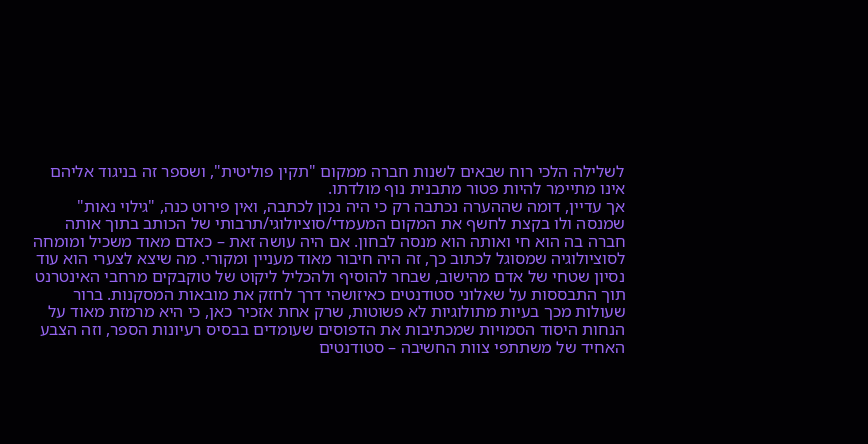לשלילה הלכי רוח שבאים לשנות חברה ממקום "תקין פוליטית", ושספר זה בניגוד אליהם אינו מתיימר להיות פטור מתבנית נוף מולדתו.
אך עדיין, דומה שההערה נכתבה רק כי היה נכון לכתבה, ואין פירוט כנה, "גילוי נאות" שמנסה ולו בקצת לחשף את המקום המעמדי/סוציולוגי/תרבותי של הכותב בתוך אותה חברה בה הוא חי ואותה הוא מנסה לבחון. אם היה עושה זאת – כאדם מאוד משכיל ומומחה לסוציולוגיה שמסוגל לכתוב כך, זה היה חיבור מאוד מעניין ומקורי. מה שיצא לצערי הוא עוד נסיון שטחי של אדם מהישוב, שבחר להוסיף ולהכליל ליקוט של טוקבקים מרחבי האינטרנט תוך התבססות על שאלוני סטודנטים כאיזושהי דרך לחזק את מובאות המסקנות. ברור שעולות מכך בעיות מתולוגיות לא פשוטות, שרק אחת אזכיר כאן, כי היא מרמזת מאוד על הנחות היסוד הסמויות שמכתיבות את הדפוסים שעומדים בבסיס רעיונות הספר, וזה הצבע האחיד של משתתפי צוות החשיבה – סטודנטים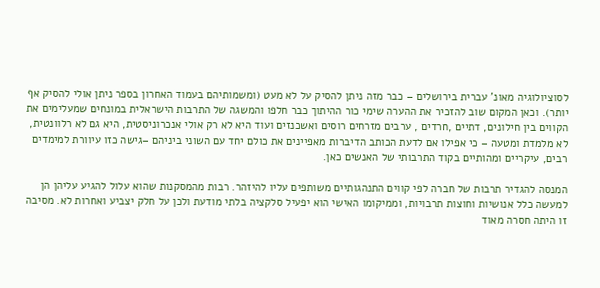לסוציולוגיה מאונ' עברית בירושלים – כבר מזה ניתן להסיק על לא מעט (ומשמותיהם בעמוד האחרון בספר ניתן אולי להסיק אף יותר). וכאן המקום שוב להזכיר את ההערה שימי כור ההיתוך כבר חלפו והמשגה של התרבות הישראלית במונחים שמעלימים את הקווים בין חילונים, דתיים ,חרדים , ערבים מזרחים רוסים ואשכנזים ועוד היא לא רק אולי אנכרוניסטית, היא גם לא רלוונטית, לא מלמדת ומטעה – כי אפילו אם לדעת הכותב הדיברות מאפיינים את כולם יחד עם השוני ביניהם –גישה כזו עיוורת למימדים רבים, עיקריים ומהותיים בקוד התרבותי של האנשים כאן.

המנסה להגדיר תרבות של חברה לפי קווים התנהגותיים משותפים עליו להיזהר. רבות מהמסקנות שהוא עלול להגיע עליהן הן למעשה כלל אנושיות וחוצות תרבויות, וממיקומו האישי הוא יפעיל סלקציה בלתי מודעת ולכן על חלק יצביע ואחרות לא. מסיבה זו היתה חסרה מאוד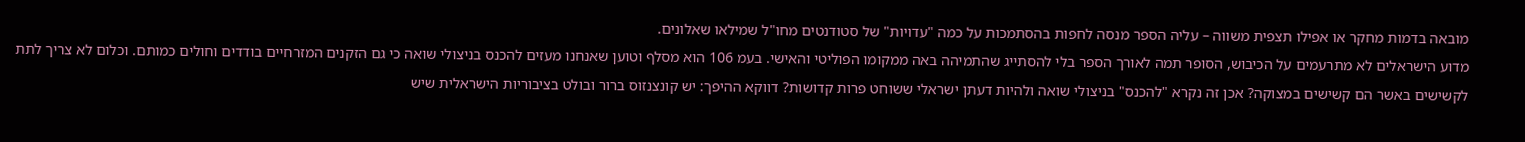מובאה בדמות מחקר או אפילו תצפית משווה – עליה הספר מנסה לחפות בהסתמכות על כמה "עדויות" של סטודנטים מחו"ל שמילאו שאלונים.
מדוע הישראלים לא מתרעמים על הכיבוש, הסופר תמה לאורך הספר בלי להסתייג שהתמיהה באה ממקומו הפוליטי והאישי. בעמ 106 הוא מסלף וטוען שאנחנו מעזים להכנס בניצולי שואה כי גם הזקנים המזרחיים בודדים וחולים כמותם. וכלום לא צריך לתת לקשישים באשר הם קשישים במצוקה? אכן זה נקרא "להכנס" בניצולי שואה ולהיות דעתן ישראלי ששוחט פרות קדושות? דווקא ההיפך: יש קונצנזוס ברור ובולט בציבוריות הישראלית שיש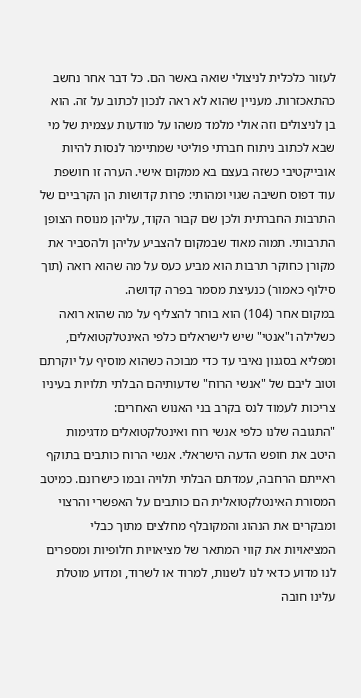לעזור כלכלית לניצולי שואה באשר הם. כל דבר אחר נחשב כהתאכזרות. מעניין שהוא לא ראה לנכון לכתוב על זה. הוא בן לניצולים וזה אולי מלמד משהו על מודעות עצמית של מי שבא לכתוב ניתוח חברתי פוליטי שמתיימר לנסות להיות אובייקטיבי כשזה בעצם בא ממקום אישי. הערה זו חושפת עוד דפוס חשיבה שגוי ומהותי: פרות קדושות הן הקרביים של התרבות החברתית ולכן שם קבור הקוד, עליהן מנוסח הצופן התרבותי. תמוה מאוד שבמקום להצביע עליהן ולהסביר את מקורן כחוקר תרבות הוא מביע כעס על מה שהוא רואה (תוך סילוף כאמור) כנעיצת מסמר בפרה קדושה.
במקום אחר (104) הוא בוחר להצליף על מה שהוא רואה כשלילה ו"אנטי" שיש לישראלים כלפי האינטלקטואלים, ומפליא בסגנון נאיבי עד כדי מבוכה כשהוא מוסיף על יוקרתם וטוב ליבם של "אנשי הרוח" שדעותיהם הבלתי תלויות בעיניו צריכות לעמוד לנס בקרב בני האנוש האחרים:
"התגובה שלנו כלפי אנשי רוח ואינטלקטואלים מדגימות היטב את חופש הדעה הישראלי. אנשי הרוח כותבים בתוקף ראייתם הרחבה, עמדתם הבלתי תלויה ובמו כישרונם. כמיטב המסורת האינטלקטואלית הם כותבים על האפשרי והרצוי ומבקרים את הנהוג והמקובלף מחלצים מתוך כבלי המציאויות את קווי המתאר של מציאויות חלופיות ומספרים לנו מדוע כדאי לנו לשנות, למרוד או לשרוד, ומדוע מוטלת עלינו חובה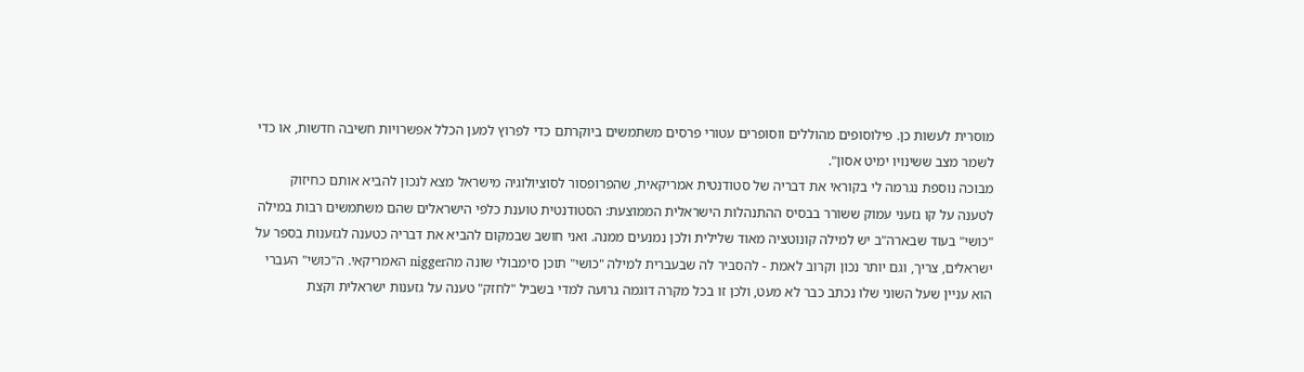מוסרית לעשות כן. פילוסופים מהוללים ווסופרים עטורי פרסים משתמשים ביוקרתם כדי לפרוץ למען הכלל אפשרויות חשיבה חדשות, או כדי לשמר מצב ששינויו ימיט אסון".
מבוכה נוספת נגרמה לי בקוראי את דבריה של סטודנטית אמריקאית, שהפרופסור לסוציולוגיה מישראל מצא לנכון להביא אותם כחיזוק לטענה על קו גזעני עמוק ששורר בבסיס ההתנהלות הישראלית הממוצעת: הסטודנטית טוענת כלפי הישראלים שהם משתמשים רבות במילה "כושי" בעוד שבארה"ב יש למילה קונוטציה מאוד שלילית ולכן נמנעים ממנה. ואני חושב שבמקום להביא את דבריה כטענה לגזענות בספר על ישראלים, צריך, וגם יותר נכון וקרוב לאמת - להסביר לה שבעברית למילה "כושי" תוכן סימבולי שונה מהnigger האמריקאי. ה"כושי" העברי הוא עניין שעל השוני שלו נכתב כבר לא מעט, ולכן זו בכל מקרה דוגמה גרועה למדי בשביל "לחזק" טענה על גזענות ישראלית וקצת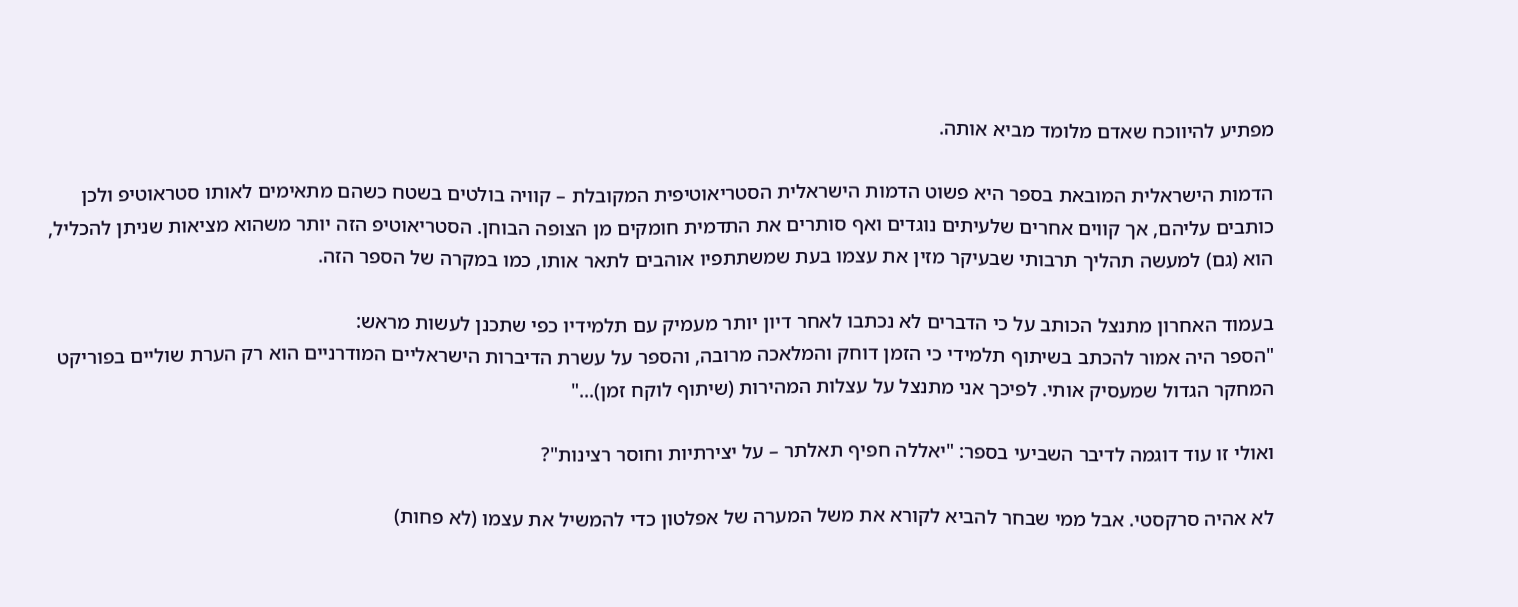מפתיע להיווכח שאדם מלומד מביא אותה.

הדמות הישראלית המובאת בספר היא פשוט הדמות הישראלית הסטריאוטיפית המקובלת – קוויה בולטים בשטח כשהם מתאימים לאותו סטראוטיפ ולכן כותבים עליהם, אך קווים אחרים שלעיתים נוגדים ואף סותרים את התדמית חומקים מן הצופה הבוחן. הסטריאוטיפ הזה יותר משהוא מציאות שניתן להכליל, הוא (גם) למעשה תהליך תרבותי שבעיקר מזין את עצמו בעת שמשתתפיו אוהבים לתאר אותו, כמו במקרה של הספר הזה.

בעמוד האחרון מתנצל הכותב על כי הדברים לא נכתבו לאחר דיון יותר מעמיק עם תלמידיו כפי שתכנן לעשות מראש:
"הספר היה אמור להכתב בשיתוף תלמידי כי הזמן דוחק והמלאכה מרובה, והספר על עשרת הדיברות הישראליים המודרניים הוא רק הערת שוליים בפוריקט המחקר הגדול שמעסיק אותי. לפיכך אני מתנצל על עצלות המהירות (שיתוף לוקח זמן)..."

ואולי זו עוד דוגמה לדיבר השביעי בספר: "יאללה חפיף תאלתר – על יצירתיות וחוסר רצינות"?

לא אהיה סרקסטי. אבל ממי שבחר להביא לקורא את משל המערה של אפלטון כדי להמשיל את עצמו (לא פחות)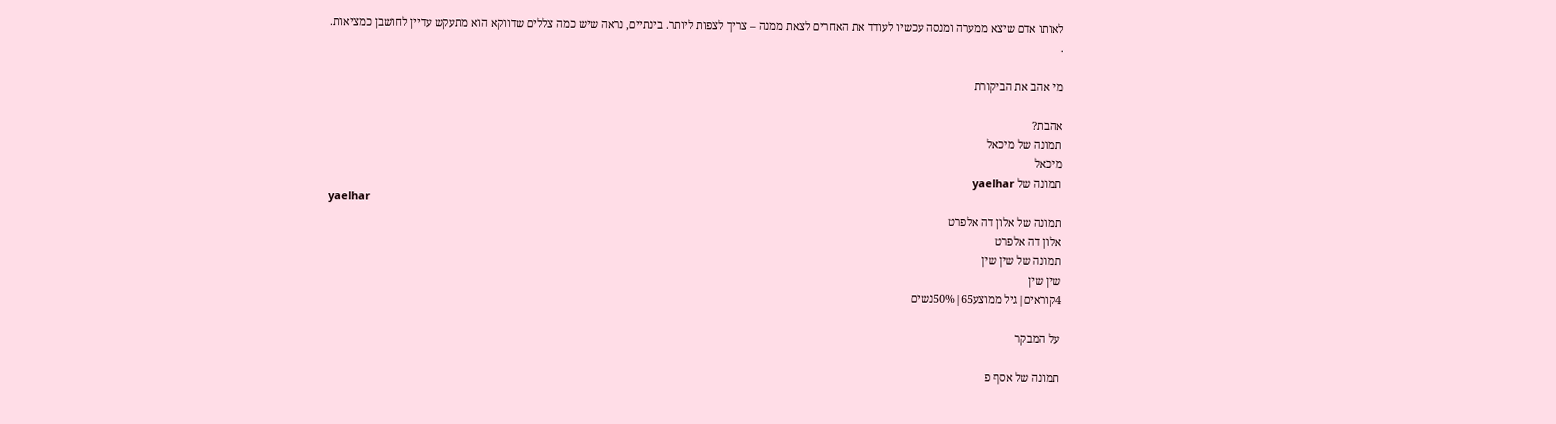לאותו אדם שיצא ממערה ומנסה עכשיו לעודד את האחרים לצאת ממנה – צריך לצפות ליותר. בינתיים, נראה שיש כמה צללים שדווקא הוא מתעקש עדיין לחושבן כמציאות.
.

מי אהב את הביקורת

אהבת?
תמונה של מיכאל
מיכאל
תמונה של yaelhar
yaelhar
תמונה של אלון דה אלפרט
אלון דה אלפרט
תמונה של שין שין
שין שין
4קוראים|גיל ממוצע65|50%נשים

על המבקר

תמונה של אסף פ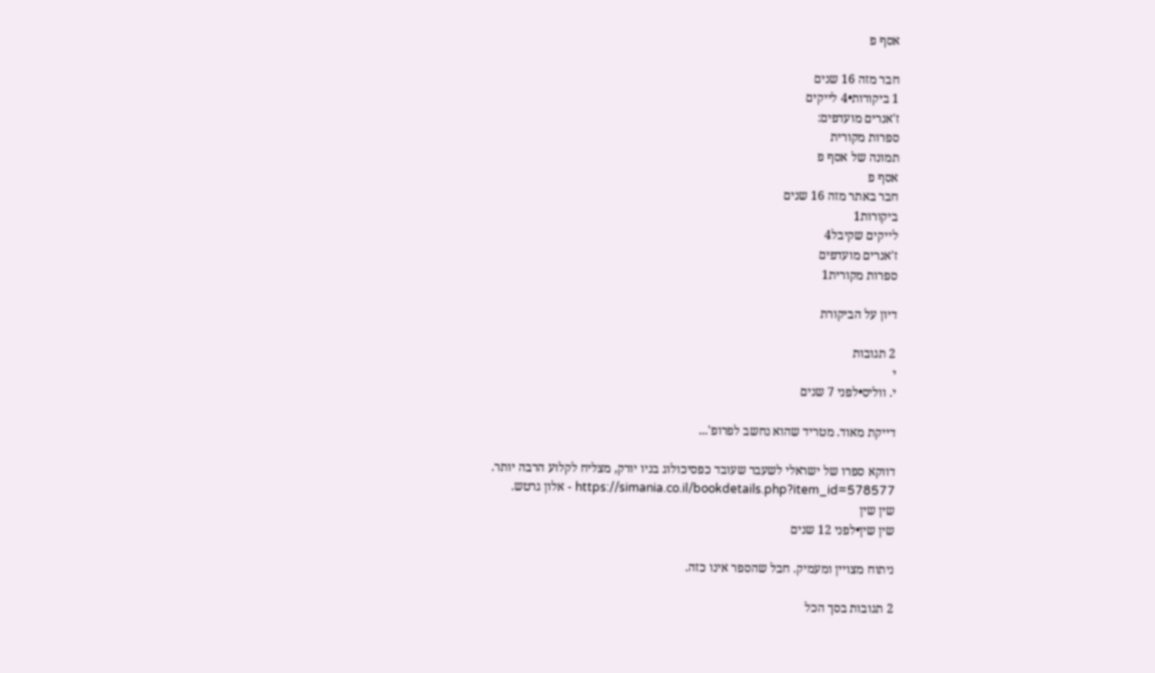אסף פ

חבר מזה 16 שנים
1 ביקורות•4 לייקים
ז'אנרים מועדפים:
ספרות מקורית
תמונה של אסף פ
אסף פ
חבר באתר מזה 16 שנים
ביקורות1
לייקים שקיבל4
ז'אנרים מועדפים
ספרות מקורית1

דיון על הביקורת

2 תגובות
י
י. ווליס•לפני 7 שנים

דייקת מאוד. מטריד שהוא נחשב לפרופ'...

דווקא ספרו של ישראלי לשעבר שעובד כפסיכולוג בניו יורק, מצליח לקלוע הרבה יותר. https://simania.co.il/bookdetails.php?item_id=578577 - אלון גרטש.
שין שין
שין שין•לפני 12 שנים

ניתוח מצויין ומעמיק. חבל שהספר אינו כזה.

2 תגובות בסך הכל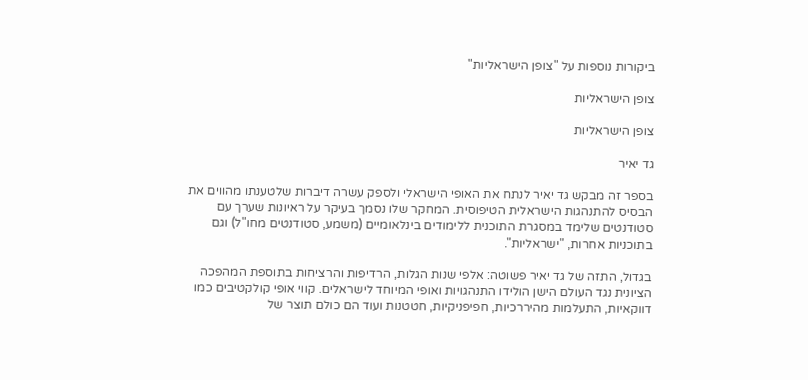ביקורות נוספות על "צופן הישראליות"

צופן הישראליות

צופן הישראליות

גד יאיר

בספר זה מבקש גד יאיר לנתח את האופי הישראלי ולספק עשרה דיברות שלטענתו מהווים את הבסיס להתנהגות הישראלית הטיפוסית. המחקר שלו נסמך בעיקר על ראיונות שערך עם סטודנטים שלימד במסגרת התוכנית ללימודים בינלאומיים (משמע, סטודנטים מחו"ל) וגם בתוכניות אחרות, "ישראליות".

בגדול, התזה של גד יאיר פשוטה: אלפי שנות הגלות, הרדיפות והרציחות בתוספת המהפכה הציונית נגד העולם הישן הולידו התנהגויות ואופי המיוחד לישראלים. קווי אופי קולקטיבים כמו דווקאיות, התעלמות מהיררכיות, חפיפניקיות, חטטנות ועוד הם כולם תוצר של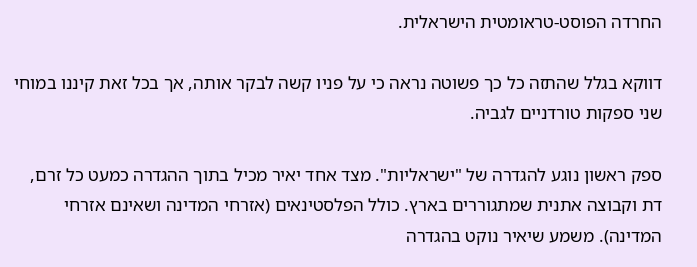החרדה הפוסט-טראומטית הישראלית.

דווקא בגלל שהתזה כל כך פשוטה נראה כי על פניו קשה לבקר אותה, אך בכל זאת קיננו במוחי שני ספקות טורדניים לגביה.

ספק ראשון נוגע להגדרה של "ישראליות". מצד אחד יאיר מכיל בתוך ההגדרה כמעט כל זרם, דת וקבוצה אתנית שמתגוררים בארץ. כולל הפלסטינאים (אזרחי המדינה ושאינם אזרחי המדינה). משמע שיאיר נוקט בהגדרה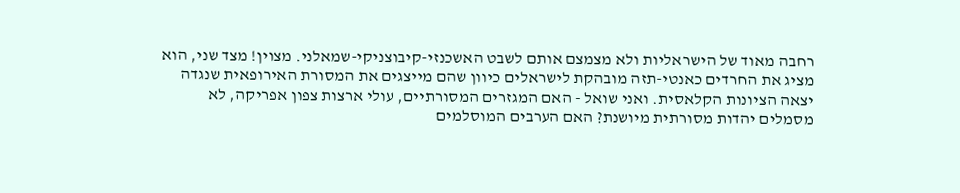רחבה מאוד של הישראליות ולא מצמצם אותם לשבט האשכנזי-קיבוצניקי-שמאלני. מצוין! מצד שני, הוא מציג את החרדים כאנטי-תזה מובהקת לישראלים כיוון שהם מייצגים את המסורת האירופאית שנגדה יצאה הציונות הקלאסית. ואני שואל - האם המגזרים המסורתיים, עולי ארצות צפון אפריקה, לא מסמלים יהדות מסורתית מיושנת? האם הערבים המוסלמים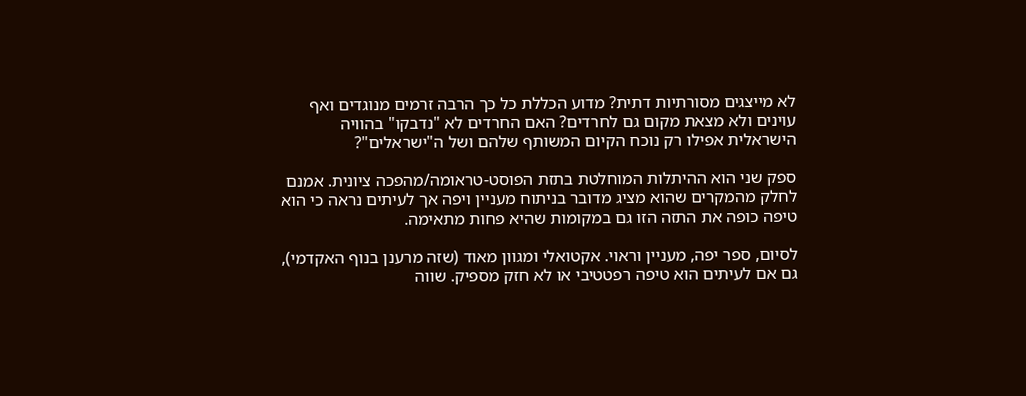לא מייצגים מסורתיות דתית? מדוע הכללת כל כך הרבה זרמים מנוגדים ואף עוינים ולא מצאת מקום גם לחרדים? האם החרדים לא "נדבקו" בהוויה הישראלית אפילו רק נוכח הקיום המשותף שלהם ושל ה"ישראלים"?

ספק שני הוא ההיתלות המוחלטת בתזת הפוסט-טראומה/מהפכה ציונית. אמנם לחלק מהמקרים שהוא מציג מדובר בניתוח מעניין ויפה אך לעיתים נראה כי הוא טיפה כופה את התזה הזו גם במקומות שהיא פחות מתאימה.

לסיום, ספר יפה, מעניין וראוי. אקטואלי ומגוון מאוד (שזה מרענן בנוף האקדמי), גם אם לעיתים הוא טיפה רפטטיבי או לא חזק מספיק. שווה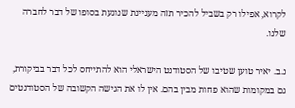לקרוא, אפילו רק בשביל להכיר תזה מעניינת שנוגעת בסופו של דבר לחברה שלנו.

נ.ב. יאיר טוען שטיבו של הסטודנט הישראלי הוא להתייחס לכל דבר בביקורת, גם במקומות שהוא פחות מבין בהם. אין לו את הגישה הקשובה של הסטודנטים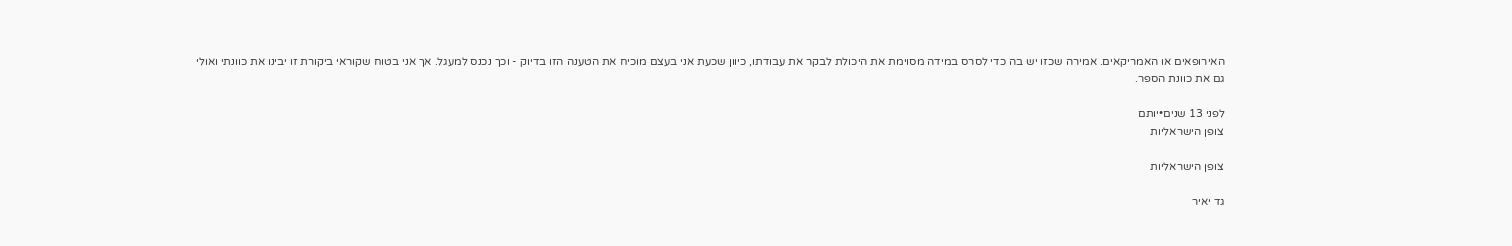האירופאים או האמריקאים. אמירה שכזו יש בה כדי לסרס במידה מסוימת את היכולת לבקר את עבודתו, כיוון שכעת אני בעצם מוכיח את הטענה הזו בדיוק - וכך נכנס למעגל. אך אני בטוח שקוראי ביקורת זו יבינו את כוונתי ואולי גם את כוונת הספר.

לפני 13 שנים•יותם
צופן הישראליות

צופן הישראליות

גד יאיר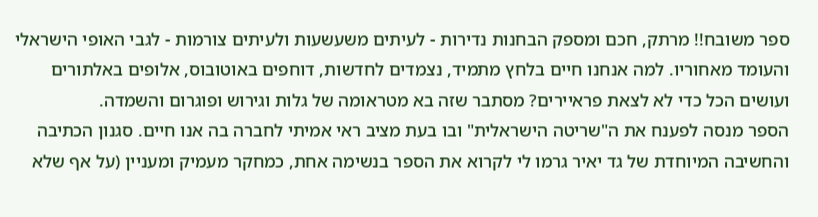ספר משובח!! מרתק, חכם ומספק הבחנות נדירות - לעיתים משעשעות ולעיתים צורמות - לגבי האופי הישראלי והעומד מאחוריו. למה אנחנו חיים בלחץ מתמיד, נצמדים לחדשות, דוחפים באוטובוס, אלופים באלתורים ועושים הכל כדי לא לצאת פראיירים? מסתבר שזה בא מטראומה של גלות וגירוש ופוגרום והשמדה.
הספר מנסה לפענח את ה"שריטה הישראלית" ובו בעת מציב ראי אמיתי לחברה בה אנו חיים. סגנון הכתיבה והחשיבה המיוחדת של גד יאיר גרמו לי לקרוא את הספר בנשימה אחת, כמחקר מעמיק ומעניין (על אף שלא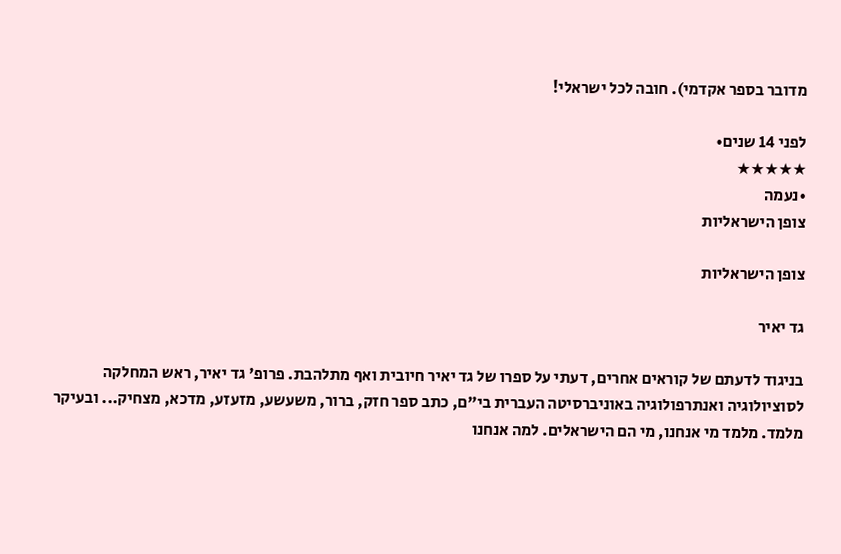מדובר בספר אקדמי). חובה לכל ישראלי!

לפני 14 שנים•
★★★★★
•נעמה
צופן הישראליות

צופן הישראליות

גד יאיר

בניגוד לדעתם של קוראים אחרים, דעתי על ספרו של גד יאיר חיובית ואף מתלהבת. פרופ' גד יאיר, ראש המחלקה לסוציולוגיה ואנתרפולוגיה באוניברסיטה העברית בי"ם, כתב ספר חזק, ברור, משעשע, מזעזע, מדכא, מצחיק... ובעיקר מלמד. מלמד מי אנחנו, מי הם הישראלים. למה אנחנו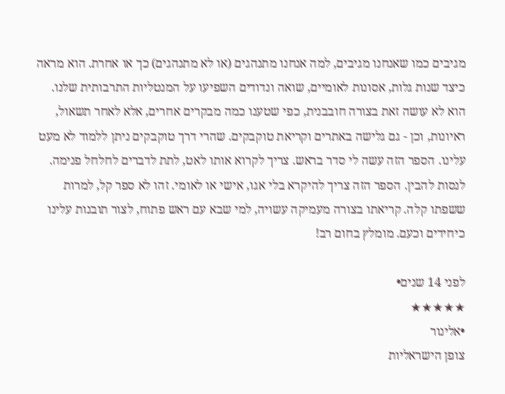מגיבים כמו שאנחנו מגיבים, למה אנחנו מתנהגים (או לא מתנהגים) כך או אחרת. הוא מראה כיצד שנות גלות, אסונות לאומיים, שואה ונדודים השפיעו על המנטליות התרבותית שלנו. הוא לא עושה זאת בצורה חובבנית, כפי שטענו כמה מבקרים אחרים, אלא לאחר תשאול, ראיונות, וכן - גם גלישה באתרים וקריאת טוקבקים. שהרי דרך טוקבקים ניתן ללמוד לא מעט עלינו. הספר הזה עשה לי סדר בראש. צריך לקרוא אותו לאט, לתת לדברים לחלחל פנימה. לנסות להבין. הספר הזה צריך להיקרא בלי אגו, אישי או לאומי. זהו לא ספר קל, למרות ששפתו קלה. קריאתו בצורה מעמיקה עשויה, למי שבא עם ראש פתוח, לצור תובנות עלינו כיחידים וכעם. מומלץ בחום רב!

לפני 14 שנים•
★★★★★
•אלינור
צופן הישראליות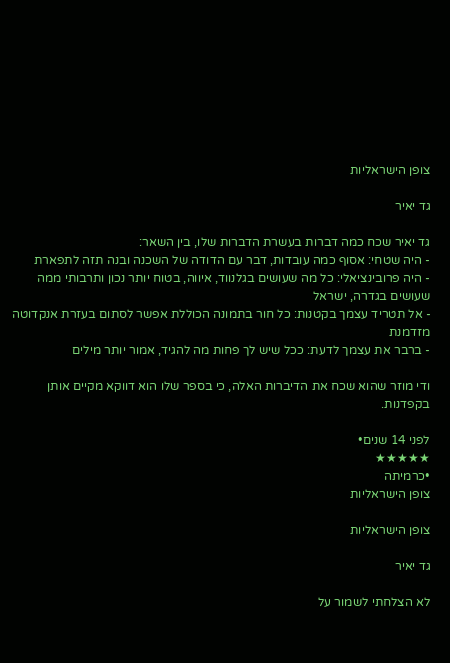צופן הישראליות

גד יאיר

גד יאיר שכח כמה דברות בעשרת הדברות שלו, בין השאר:
- היה שטחי: אסוף כמה עובדות, דבר עם הדודה של השכנה ובנה תזה לתפארת
- היה פרובינציאלי: כל מה שעושים בגלנווד, איווה, בטוח יותר נכון ותרבותי ממה שעושים בגדרה, ישראל
- אל תטריד עצמך בקטנות: כל חור בתמונה הכוללת אפשר לסתום בעזרת אנקדוטה מזדמנת
- ברבר את עצמך לדעת: ככל שיש לך פחות מה להגיד, אמור יותר מילים

ודי מוזר שהוא שכח את הדיברות האלה, כי בספר שלו הוא דווקא מקיים אותן בקפדנות.

לפני 14 שנים•
★★★★★
•כרמיתה
צופן הישראליות

צופן הישראליות

גד יאיר

לא הצלחתי לשמור על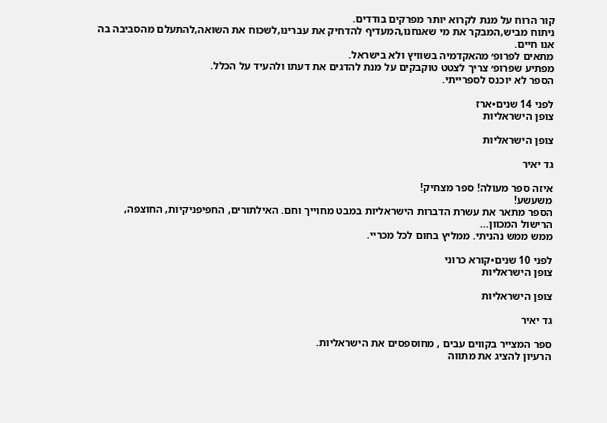קור הרוח על מנת לקרוא יותר מפרקים בודדים.
ניתוח מביש,המבקר את מי שאנחנו,המעדיף להדחיק את עברינו,לשכוח את השואה,להתעלם מהסביבה בה אנו חיים.
מתאים לפרופ׳ מהאקדמיה בשוויץ ולא בישראל.
מפתיע שפרופ׳ צריך לצטט טוקבקים על מנת להדגים את דעתו ולהעיד על הכלל.
הספר לא יוכנס לספרייתי.

לפני 14 שנים•ארז
צופן הישראליות

צופן הישראליות

גד יאיר

איזה ספר מעולה! ספר מצחיק!
משעשע!
הספר מתאר את עשרת הדברות הישראליות במבט מחוייך וחם. האילתורים, החפיפניקיות, החוצפה, הרישול המכוון...
ממש ממש נהניתי. ממליץ בחום לכל מכריי.

לפני 10 שנים•קורא כרוני
צופן הישראליות

צופן הישראליות

גד יאיר

ספר המצייר בקווים עבים , מחוספסים את הישראליות.
הרעיון להציג את מתווה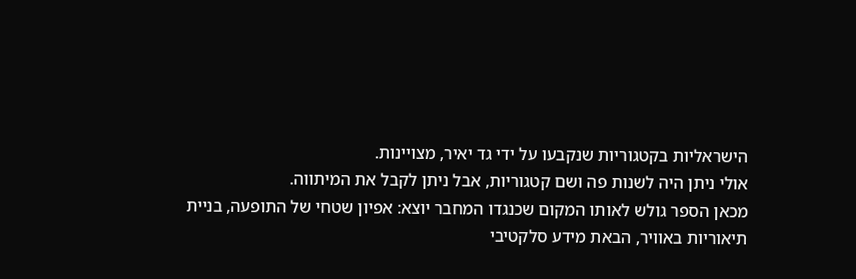הישראליות בקטגוריות שנקבעו על ידי גד יאיר, מצויינות.
אולי ניתן היה לשנות פה ושם קטגוריות, אבל ניתן לקבל את המיתווה.
מכאן הספר גולש לאותו המקום שכנגדו המחבר יוצא: אפיון שטחי של התופעה, בניית תיאוריות באוויר, הבאת מידע סלקטיבי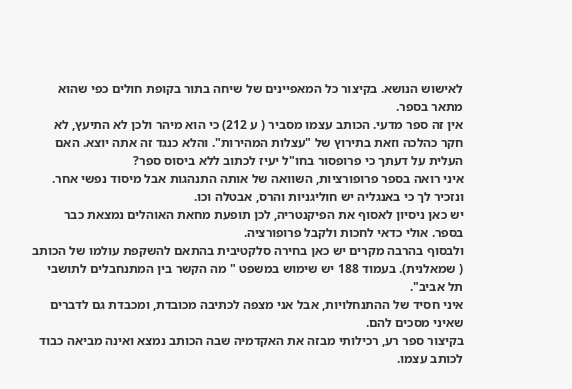לאישוש הנושא. בקיצור כל המאפיינים של שיחה בתור בקופת חולים כפי שהוא מתאר בספר.
אין זה ספר מדעי. הכותב עצמו מסביר ( ע 212) כי הוא מיהר ולכן לא התיעץ, לא חקר כהלכה וזאת בתירוץ של "עצלות המהירות". והלא כנגד זה אתה יוצא. האם העלית על דעתך כי פרופסור בחו"ל יעיז לכתוב ללא ביסוס ספר?
איני רואה בספר פרופורציות, השוואה של אותה התנהגות אבל מיסוד נפשי אחר. ונזכיר לך כי באנגליה יש חוליגניות והרס, אבטלה וכו.
יש כאן ניסיון לאסוף את הפיקנטריה, לכן תופעת מחאת האוהלים נמצאת כבר בספר. אולי כדאי לחכות ולקבל פרופורציה.
ולבסוף בהרבה מקרים יש כאן בחירה סלקטיבית בהתאם להשקפת עולמו של הכותב ( שמאלנית). בעמוד 188 יש שימוש במשפט " מה הקשר בין המתנחבלים לתושבי תל אביב".
איני חסיד של ההתנחלויות, אבל אני מצפה לכתיבה מכובדת, ומכבדת גם לדברים שאיני מסכים להם.
בקיצור ספר רע, רכילותי מבזה את האקדמיה שבה הכותב נמצא ואינה מביאה כבוד לכותב עצמו.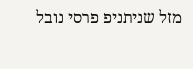מזל שניתניפ פרסי נובל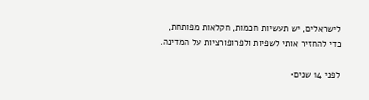לישראלים, יש תעשיות חכמות, חקלאות מפותחת, כדי להחזיר אותי לשפיות ולפרופורציות על המדינה.

לפני 14 שנים•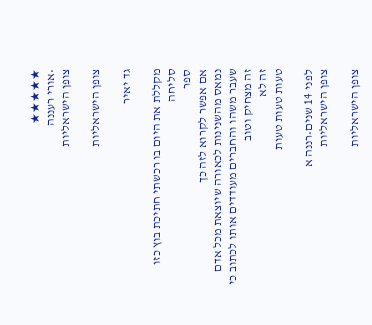★★★★★
•אורי רעננה
צופן הישראליות

צופן הישראליות

גד יאיר

מקללת את היום בו רכשתי חתיכת בוץ כזו
סליחה
ספר
אם אפשר לקרוא לזה כך
נמאס מהשנינות לכאורה שיוצאת מכל אדם שעבר משהו והחברים מעודדים אותו לכתוב כי זה מצחיק וטוב
זה לא
טעות טעות טעות

לפני 14 שנים•רננה א
צופן הישראליות

צופן הישראליות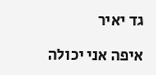גד יאיר

איפה אני יכולה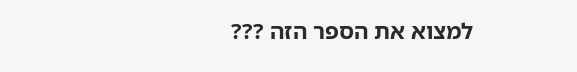למצוא את הספר הזה ???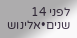לפני 14 שנים•אלינוש